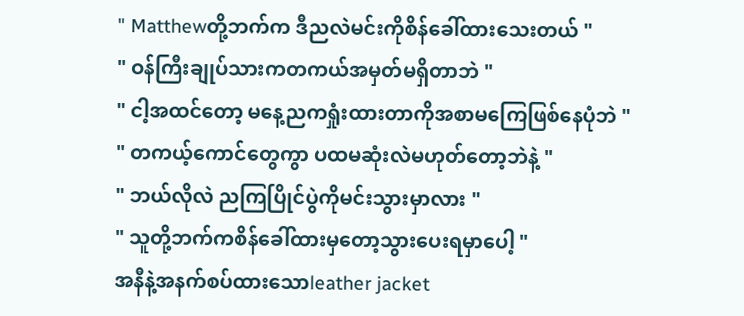" Matthewတို့ဘက်က ဒီညလဲမင်းကိုစိန်ခေါ်ထားသေးတယ် "
" ဝန်ကြီးချုပ်သားကတကယ်အမှတ်မရှိတာဘဲ "
" ငါ့အထင်တော့ မနေ့ညကရှုံးထားတာကိုအစာမကြေဖြစ်နေပုံဘဲ "
" တကယ့်ကောင်တွေကွာ ပထမဆုံးလဲမဟုတ်တော့ဘဲနဲ့ "
" ဘယ်လိုလဲ ညကြပြိုင်ပွဲကိုမင်းသွားမှာလား "
" သူတို့ဘက်ကစိန်ခေါ်ထားမှတော့သွားပေးရမှာပေါ့ "
အနီနဲ့အနက်စပ်ထားသောleather jacket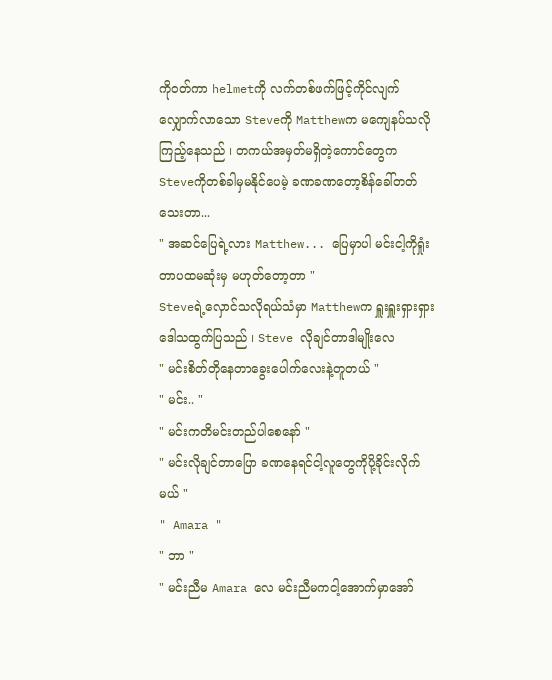ကိုဝတ်ကာ helmetကို လက်တစ်ဖက်ဖြင့်ကိုင်လျက် လျှောက်လာသော Steveကို Matthewက မကျေနပ်သလိုကြည့်နေသည် ၊ တကယ်အမှတ်မရှိတဲ့ကောင်တွေက Steveကိုတစ်ခါမှမနိုင်ပေမဲ့ ခဏခဏတော့စိန်ခေါ်တတ်သေးတာ...
" အဆင်ပြေရဲ့လား Matthew... ပြေမှာပါ မင်းငါ့ကိုရှုံးတာပထမဆုံးမှ မဟုတ်တော့တာ "
Steveရဲ့လှောင်သလိုရယ်သံမှာ Matthewက ရှူးရှူးရှားရှားဒေါသထွက်ပြသည် ၊ Steve လိုချင်တာဒါမျိုးလေ
" မင်းစိတ်တိုနေတာခွေးပေါက်လေးနဲ့တူတယ် "
" မင်း.. "
" မင်းကတိမင်းတည်ပါစေနော် "
" မင်းလိုချင်တာပြော ခဏနေရင်ငါ့လူတွေကိုပို့ခိုင်းလိုက်မယ် "
" Amara "
" ဘာ "
" မင်းညီမ Amara လေ မင်းညီမကငါ့အောက်မှာအော်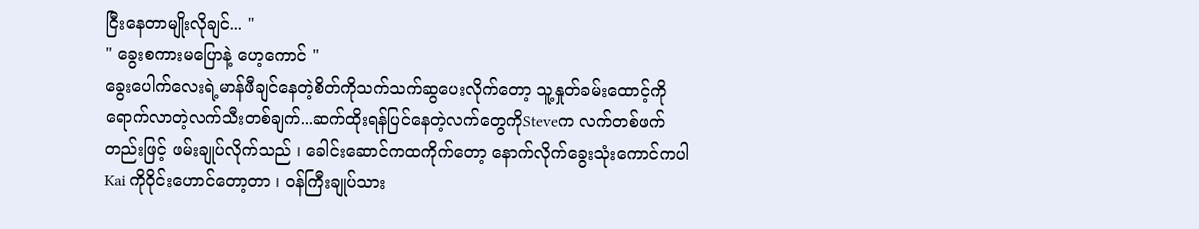ငြီးနေတာမျိုးလိုချင်... "
" ခွေးစကားမပြောနဲ့ ဟေ့ကောင် "
ခွေးပေါက်လေးရဲ့မာန်ဖီချင်နေတဲ့စိတ်ကိုသက်သက်ဆွပေးလိုက်တော့ သူ့နှုတ်ခမ်းထောင့်ကိုရောက်လာတဲ့လက်သီးတစ်ချက်...ဆက်ထိုးရန်ပြင်နေတဲ့လက်တွေကိုSteveက လက်တစ်ဖက်တည်းဖြင့် ဖမ်းချုပ်လိုက်သည် ၊ ခေါင်းဆောင်ကထကိုက်တော့ နောက်လိုက်ခွေးသုံးကောင်ကပါ Kai ကိုဝိုင်းဟောင်တော့တာ ၊ ဝန်ကြီးချုပ်သား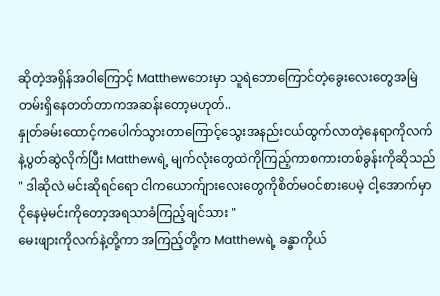ဆိုတဲ့အရှိန်အဝါကြောင့် Matthewဘေးမှာ သူရဲဘောကြောင်တဲ့ခွေးလေးတွေအမြဲတမ်းရှိနေတတ်တာကအဆန်းတော့မဟုတ်..
နှုတ်ခမ်းထောင့်ကပေါက်သွားတာကြောင့်သွေးအနည်းငယ်ထွက်လာတဲ့နေရာကိုလက်နဲ့ပွတ်ဆွဲလိုက်ပြီး Matthewရဲ့ မျက်လုံးတွေထဲကိုကြည့်ကာစကားတစ်ခွန်းကိုဆိုသည်
" ဒါဆိုလဲ မင်းဆိုရင်ရော ငါကယောက်ျားလေးတွေကိုစိတ်မဝင်စားပေမဲ့ ငါ့အောက်မှာငိုနေမဲ့မင်းကိုတော့အရသာခံကြည့်ချင်သား "
မေးဖျားကိုလက်နဲ့တို့ကာ အကြည့်တို့က Matthewရဲ့ ခန္ဓာကိုယ်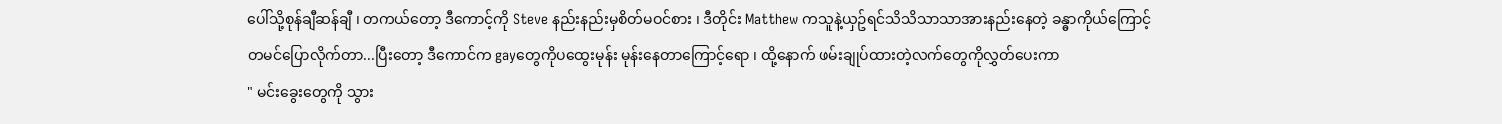ပေါ်သို့စုန်ချီဆန်ချီ ၊ တကယ်တော့ ဒီကောင့်ကို Steve နည်းနည်းမှစိတ်မဝင်စား ၊ ဒီတိုင်း Matthew ကသူနဲ့ယှဥ်ရင်သိသိသာသာအားနည်းနေတဲ့ ခန္ဓာကိုယ်ကြောင့် တမင်ပြောလိုက်တာ...ပြီးတော့ ဒီကောင်က gayတွေကိုပထွေးမုန်း မုန်းနေတာကြောင့်ရော ၊ ထို့နောက် ဖမ်းချုပ်ထားတဲ့လက်တွေကိုလွှတ်ပေးကာ
" မင်းခွေးတွေကို သွား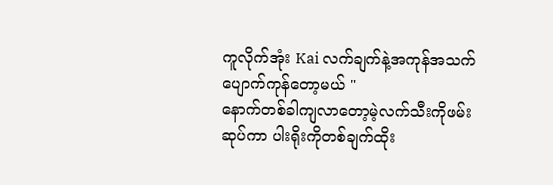ကူလိုက်အုံး Kai လက်ချက်နဲ့အကုန်အသက်ပျောက်ကုန်တော့မယ် "
နောက်တစ်ခါကျလာတော့မဲ့လက်သီးကိုဖမ်းဆုပ်ကာ ပါးရိုးကိုတစ်ချက်ထိုး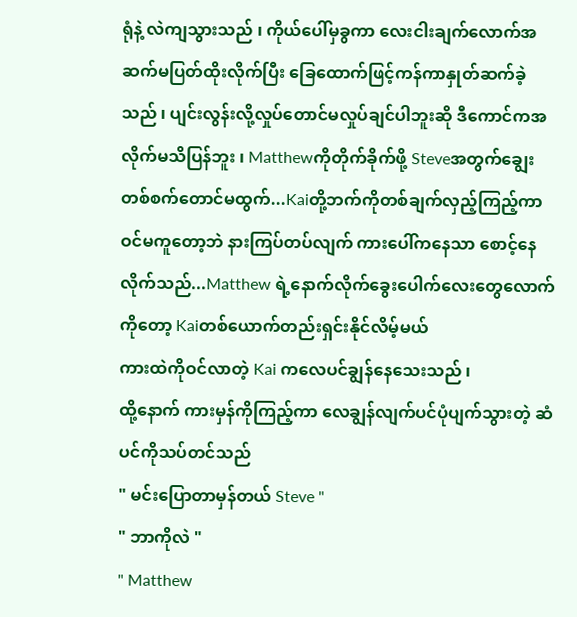ရုံနဲ့ လဲကျသွားသည် ၊ ကိုယ်ပေါ်မှခွကာ လေးငါးချက်လောက်အဆက်မပြတ်ထိုးလိုက်ပြီး ခြေထောက်ဖြင့်ကန်ကာနှုတ်ဆက်ခဲ့သည် ၊ ပျင်းလွန်းလို့လှုပ်တောင်မလှုပ်ချင်ပါဘူးဆို ဒီကောင်ကအလိုက်မသိပြန်ဘူး ၊ Matthewကိုတိုက်ခိုက်ဖို့ Steveအတွက်ချွေးတစ်စက်တောင်မထွက်...Kaiတို့ဘက်ကိုတစ်ချက်လှည့်ကြည့်ကာ ဝင်မကူတော့ဘဲ နားကြပ်တပ်လျက် ကားပေါ်ကနေသာ စောင့်နေလိုက်သည်...Matthew ရဲ့နောက်လိုက်ခွေးပေါက်လေးတွေလောက်ကိုတော့ Kaiတစ်ယောက်တည်းရှင်းနိုင်လိမ့်မယ်
ကားထဲကိုဝင်လာတဲ့ Kai ကလေပင်ချွန်နေသေးသည် ၊
ထို့နောက် ကားမှန်ကိုကြည့်ကာ လေချွန်လျက်ပင်ပုံပျက်သွားတဲ့ ဆံပင်ကိုသပ်တင်သည်
" မင်းပြောတာမှန်တယ် Steve "
" ဘာကိုလဲ "
" Matthew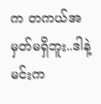က တကယ်အမှတ်မရှိဘူး..ဒါနဲ့ မင်းက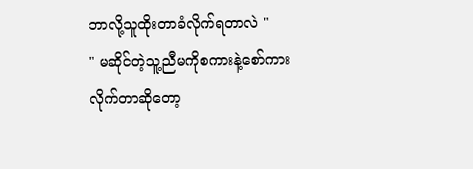ဘာလို့သူထိုးတာခံလိုက်ရတာလဲ "
" မဆိုင်တဲ့သူ့ညီမကိုစကားနဲ့စော်ကားလိုက်တာဆိုတော့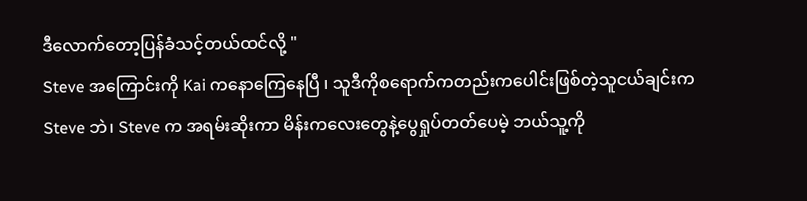ဒီလောက်တော့ပြန်ခံသင့်တယ်ထင်လို့ "
Steve အကြောင်းကို Kai ကနောကြေနေပြီ ၊ သူဒီကိုစရောက်ကတည်းကပေါင်းဖြစ်တဲ့သူငယ်ချင်းက Steve ဘဲ၊ Steve က အရမ်းဆိုးကာ မိန်းကလေးတွေနဲ့ပွေရှုပ်တတ်ပေမဲ့ ဘယ်သူ့ကို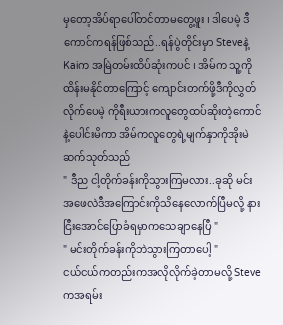မှတော့အိပ်ရာပေါ်တင်တာမတွေ့ဖူး ၊ ဒါပေမဲ့ ဒီကောင်ကရန်ဖြစ်သည်..ရန်ပွဲတိုင်းမှာ Steveနဲ့Kaiက အမြဲတမ်းထိပ်ဆုံးကပင် ၊ အိမ်က သူ့ကိုထိန်းမနိုင်တာကြောင့် ကျောင်းတက်ဖို့ဒီကိုလွှတ်လိုက်ပေမဲ့ ကိုရီးယားကလူတွေထပ်ဆိုးတဲ့ကောင်နဲ့ပေါင်းမိကာ အိမ်ကလူတွေရဲ့မျက်နှာကိုအိုးမဲဆက်သုတ်သည်
" ဒီည ငါ့တိုက်ခန်းကိုသွားကြမလား..ခုဆို မင်းအဖေလဲဒီအကြောင်းကိုသိနေလောက်ပြီမလို့ နားငြီးအောင်ပြောခံရမှာကသေချာနေပြီ "
" မင်းတိုက်ခန်းကိုဘဲသွားကြတာပေါ့ "
ငယ်ငယ်ကတည်းကအလိုလိုက်ခဲ့တာမလို့ Steveကအရမ်း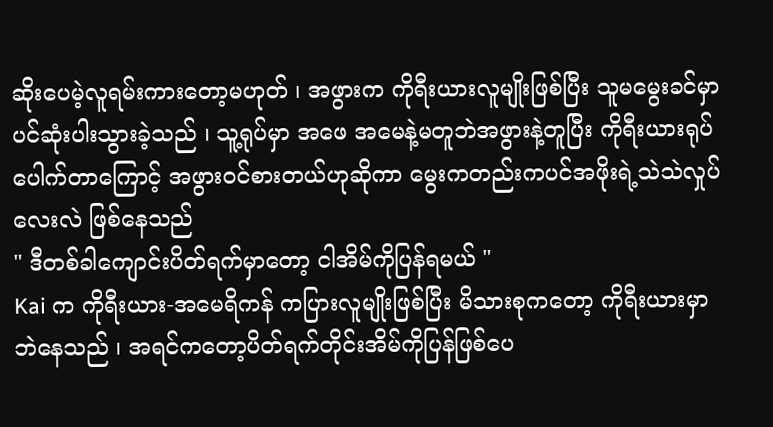ဆိုးပေမဲ့လူရမ်းကားတော့မဟုတ် ၊ အဖွားက ကိုရီးယားလူမျိုးဖြစ်ပြီး သူမမွေးခင်မှာပင်ဆုံးပါးသွားခဲ့သည် ၊ သူ့ရုပ်မှာ အဖေ အမေနဲ့မတူဘဲအဖွားနဲ့တူပြီး ကိုရီးယားရုပ်ပေါက်တာကြောင့် အဖွားဝင်စားတယ်ဟုဆိုကာ မွေးကတည်းကပင်အဖိုးရဲ့သဲသဲလှုပ်လေးလဲ ဖြစ်နေသည်
" ဒီတစ်ခါကျောင်းပိတ်ရက်မှာတော့ ငါအိမ်ကိုပြန်ရမယ် "
Kai က ကိုရီးယား-အမေရိကန် ကပြားလူမျိုးဖြစ်ပြီး မိသားစုကတော့ ကိုရီးယားမှာဘဲနေသည် ၊ အရင်ကတော့ပိတ်ရက်တိုင်းအိမ်ကိုပြန်ဖြစ်ပေ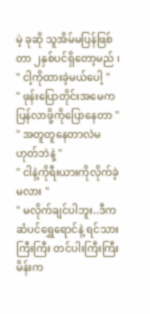မဲ့ ခုဆို သူအိမ်မပြန်ဖြစ်တာ ၂နှစ်ပင်ရှိတော့မည် ၊
" ငါ့ကိုထားခဲ့မယ်ပေါ့ "
" ဖုန်းပြောတိုင်းအမေကပြန်လာဖို့ကိုပြောနေတာ "
" အတူတူနေတာလဲမဟုတ်ဘဲနဲ့ "
" ငါနဲ့ကိုရီးယားကိုလိုက်ခဲ့မလား "
" မလိုက်ချင်ပါဘူး..ဒီက ဆံပင်ရွှေရောင်နဲ့ ရင်သားကြီးကြီး တင်ပါးကြီးကြီးမိန်းက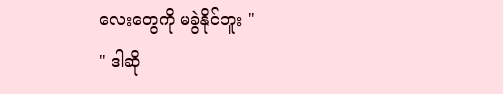လေးတွေကို မခွဲနိုင်ဘူး "
" ဒါဆို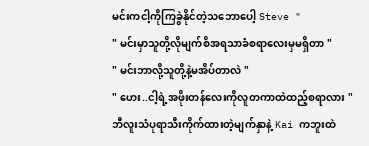မင်းကငါ့ကိုကြခွဲနိုင်တဲ့သဘောပေါ့ Steve "
" မင်းမှာသူတို့လိုမျက်စိအရသာခံစရာလေးမှမရှိတာ "
" မင်းဘာလို့သူတို့နဲ့မအိပ်တာလဲ "
" ဟေး..ငါ့ရဲ့အဖိုးတန်လေးကိုလူတကာထဲထည့်စရာလား "
ဘီလူးသံပုရာသီးကိုက်ထားတဲ့မျက်နှာနဲ့ Kai ကဘူးထဲ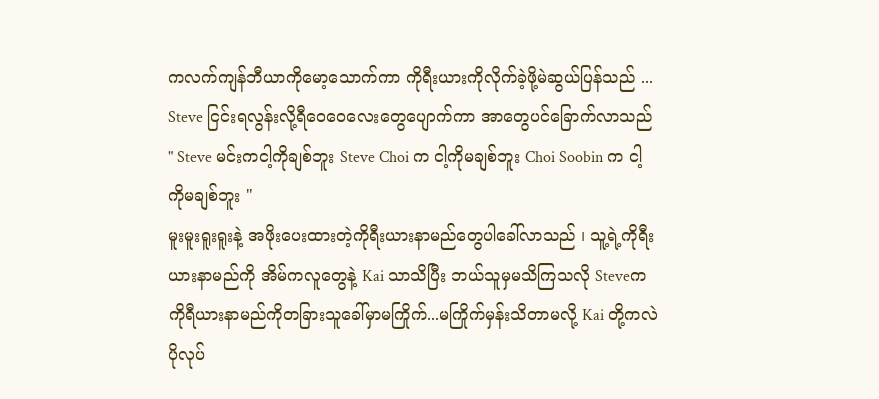ကလက်ကျန်ဘီယာကိုမော့သောက်ကာ ကိုရီးယားကိုလိုက်ခဲ့ဖို့မဲဆွယ်ပြန်သည် ... Steve ငြင်းရလွန်းလို့ရီဝေဝေလေးတွေပျောက်ကာ အာတွေပင်ခြောက်လာသည်
" Steve မင်းကငါ့ကိုချစ်ဘူး Steve Choi က ငါ့ကိုမချစ်ဘူး Choi Soobin က ငါ့ကိုမချစ်ဘူး "
မူးမူးရူးရူးနဲ့ အဖိုးပေးထားတဲ့ကိုရီးယားနာမည်တွေပါခေါ်လာသည် ၊ သူ့ရဲ့ကိုရီးယားနာမည်ကို အိမ်ကလူတွေနဲ့ Kai သာသိပြီး ဘယ်သူမှမသိကြသလို Steveက ကိုရီယားနာမည်ကိုတခြားသူခေါ်မှာမကြိုက်...မကြိုက်မှန်းသိတာမလို့ Kai တို့ကလဲပိုလုပ်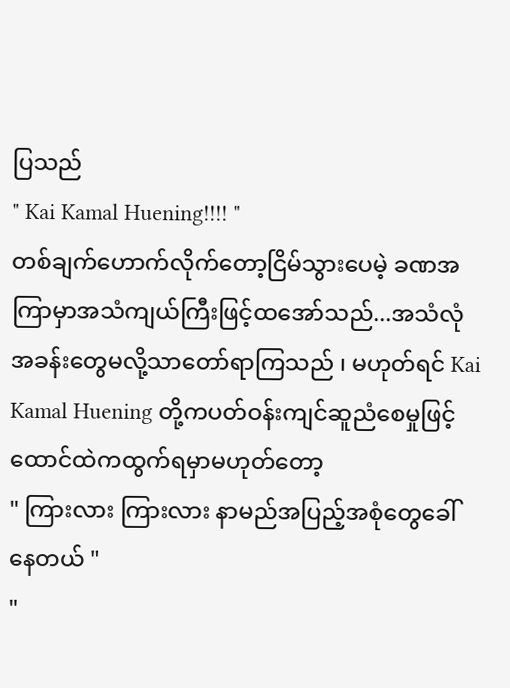ပြသည်
" Kai Kamal Huening!!!! "
တစ်ချက်ဟောက်လိုက်တော့ငြိမ်သွားပေမဲ့ ခဏအကြာမှာအသံကျယ်ကြီးဖြင့်ထအော်သည်...အသံလုံအခန်းတွေမလို့သာတော်ရာကြသည် ၊ မဟုတ်ရင် Kai Kamal Huening တို့ကပတ်ဝန်းကျင်ဆူညံစေမှုဖြင့်ထောင်ထဲကထွက်ရမှာမဟုတ်တော့
" ကြားလား ကြားလား နာမည်အပြည့်အစုံတွေခေါ်နေတယ် "
"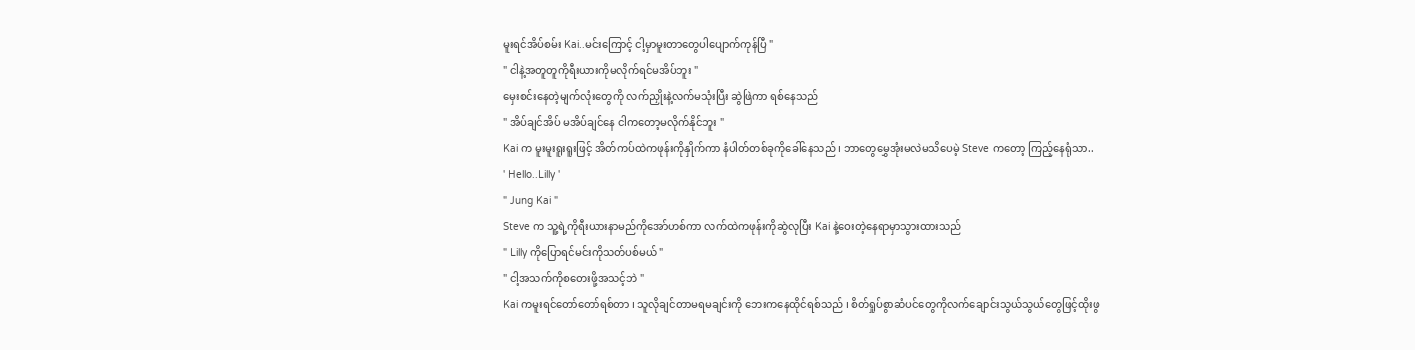မူးရင်အိပ်စမ်း Kai..မင်းကြောင့် ငါ့မှာမူးတာတွေပါပျောက်ကုန်ပြီ "
" ငါနဲ့အတူတူကိုရီးယားကိုမလိုက်ရင်မအိပ်ဘူး "
မှေးစင်းနေတဲ့မျက်လုံးတွေကို လက်ညှိုးနဲ့လက်မသုံးပြီး ဆွဲဖြဲကာ ရစ်နေသည်
" အိပ်ချင်အိပ် မအိပ်ချင်နေ ငါကတော့မလိုက်နိုင်ဘူး "
Kai က မူးမူးရူးရူးဖြင့် အိတ်ကပ်ထဲကဖုန်းကိုနှိုက်ကာ နံပါတ်တစ်ခုကိုခေါ်နေသည် ၊ ဘာတွေမွှေအုံးမလဲမသိပေမဲ့ Steve ကတော့ ကြည့်နေရုံသာ..
' Hello..Lilly '
" Jung Kai "
Steve က သူ့ရဲ့ကိုရီးယားနာမည်ကိုအော်ဟစ်ကာ လက်ထဲကဖုန်းကိုဆွဲလုပြီး Kai နဲ့ဝေးတဲ့နေရာမှာသွားထားသည်
" Lilly ကိုပြောရင်မင်းကိုသတ်ပစ်မယ် "
" ငါ့အသက်ကိုစတေးဖို့အသင့်ဘဲ "
Kai ကမူးရင်တော်တော်ရစ်တာ ၊ သူလိုချင်တာမရမချင်းကို ဘေးကနေထိုင်ရစ်သည် ၊ စိတ်ရှုပ်စွာဆံပင်တွေကိုလက်ချောင်းသွယ်သွယ်တွေဖြင့်ထိုးဖွ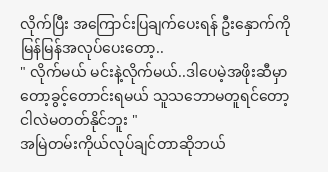လိုက်ပြီး အကြောင်းပြချက်ပေးရန် ဦးနှောက်ကိုမြန်မြန်အလုပ်ပေးတော့..
" လိုက်မယ် မင်းနဲ့လိုက်မယ်..ဒါပေမဲ့အဖိုးဆီမှာတော့ခွင့်တောင်းရမယ် သူသဘောမတူရင်တော့ ငါလဲမတတ်နိုင်ဘူး "
အမြဲတမ်းကိုယ်လုပ်ချင်တာဆိုဘယ်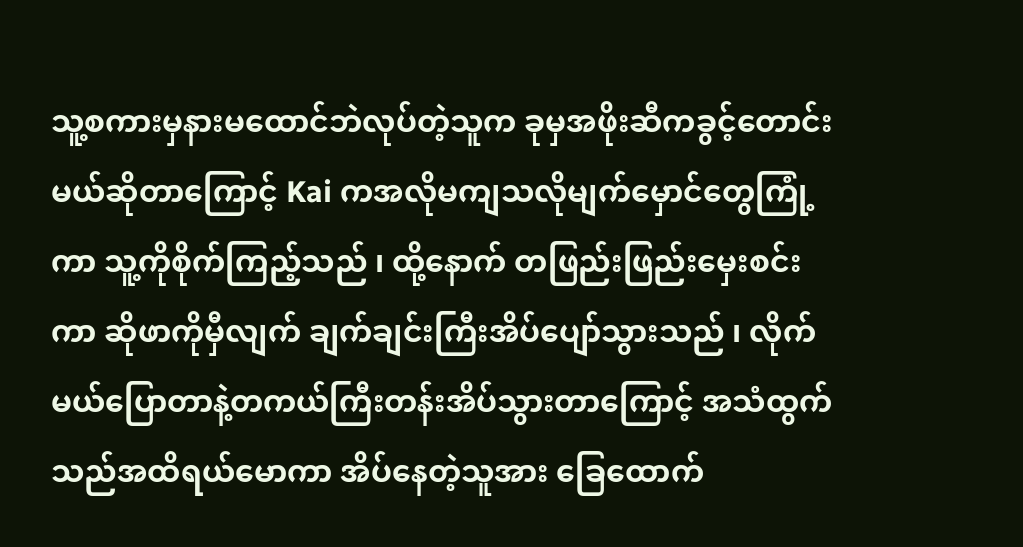သူ့စကားမှနားမထောင်ဘဲလုပ်တဲ့သူက ခုမှအဖိုးဆီကခွင့်တောင်းမယ်ဆိုတာကြောင့် Kai ကအလိုမကျသလိုမျက်မှောင်တွေကြုံ့ကာ သူ့ကိုစိုက်ကြည့်သည် ၊ ထို့နောက် တဖြည်းဖြည်းမှေးစင်းကာ ဆိုဖာကိုမှီလျက် ချက်ချင်းကြီးအိပ်ပျော်သွားသည် ၊ လိုက်မယ်ပြောတာနဲ့တကယ်ကြီးတန်းအိပ်သွားတာကြောင့် အသံထွက်သည်အထိရယ်မောကာ အိပ်နေတဲ့သူအား ခြေထောက်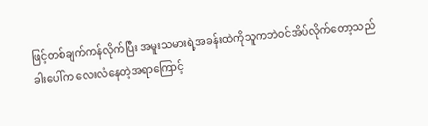ဖြင့်တစ်ချက်ကန်လိုက်ပြီး အမူးသမားရဲ့အခန်းထဲကိုသူကဘဲဝင်အိပ်လိုက်တော့သည်
ခါးပေါ်က လေးလံနေတဲ့အရာကြောင့်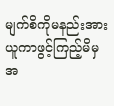မျက်စိကိုမနည်းအားယူကာဖွင့်ကြည့်မိမှ အ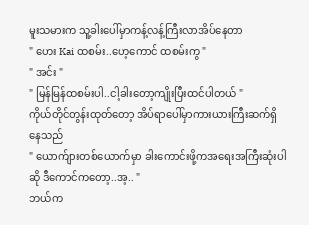မူးသမားက သူ့ခါးပေါ်မှာကန့်လန့်ကြီးလာအိပ်နေတာ
" ဟေး Kai ထစမ်း..ဟေ့ကောင် ထစမ်းကွ "
" အင်း "
" မြန်မြန်ထစမ်းပါ..ငါ့ခါးတော့ကျိုးပြီးထင်ပါတယ် "
ကိုယ်တိုင်တွန်းထုတ်တော့ အိပ်ရာပေါ်မှာကားယားကြီးဆက်ရှိနေသည်
" ယောက်ျားတစ်ယောက်မှာ ခါးကောင်းဖို့ကအရေးအကြီးဆုံးပါဆို ဒီကောင်ကတော့..အ့.. "
ဘယ်က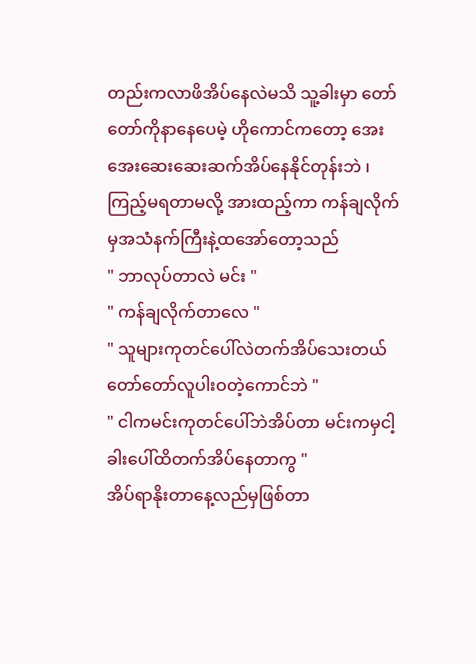တည်းကလာဖိအိပ်နေလဲမသိ သူ့ခါးမှာ တော်တော်ကိုနာနေပေမဲ့ ဟိုကောင်ကတော့ အေးအေးဆေးဆေးဆက်အိပ်နေနိုင်တုန်းဘဲ ၊ ကြည့်မရတာမလို့ အားထည့်ကာ ကန်ချလိုက်မှအသံနက်ကြီးနဲ့ထအော်တော့သည်
" ဘာလုပ်တာလဲ မင်း "
" ကန်ချလိုက်တာလေ "
" သူများကုတင်ပေါ်လဲတက်အိပ်သေးတယ် တော်တော်လူပါးဝတဲ့ကောင်ဘဲ "
" ငါကမင်းကုတင်ပေါ်ဘဲအိပ်တာ မင်းကမှငါ့ခါးပေါ်ထိတက်အိပ်နေတာကွ "
အိပ်ရာနိုးတာနေ့လည်မှဖြစ်တာ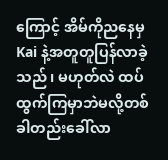ကြောင့် အိမ်ကိုညနေမှKai နဲ့အတူတူပြန်လာခဲ့သည် ၊ မဟုတ်လဲ ထပ်ထွက်ကြမှာဘဲမလို့တစ်ခါတည်းခေါ်လာ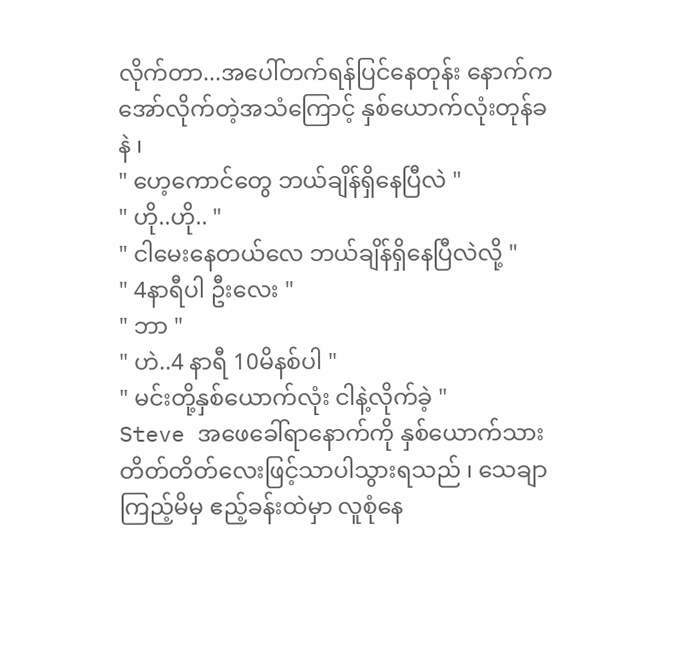လိုက်တာ...အပေါ်တက်ရန်ပြင်နေတုန်း နောက်ကအော်လိုက်တဲ့အသံကြောင့် နှစ်ယောက်လုံးတုန်ခနဲ ၊
" ဟေ့ကောင်တွေ ဘယ်ချိန်ရှိနေပြီလဲ "
" ဟို..ဟို.. "
" ငါမေးနေတယ်လေ ဘယ်ချိန်ရှိနေပြီလဲလို့ "
" 4နာရီပါ ဦးလေး "
" ဘာ "
" ဟဲ..4 နာရီ 10မိနစ်ပါ "
" မင်းတို့နှစ်ယောက်လုံး ငါနဲ့လိုက်ခဲ့ "
Steve အဖေခေါ်ရာနောက်ကို နှစ်ယောက်သား တိတ်တိတ်လေးဖြင့်သာပါသွားရသည် ၊ သေချာကြည့်မိမှ ဧည့်ခန်းထဲမှာ လူစုံနေ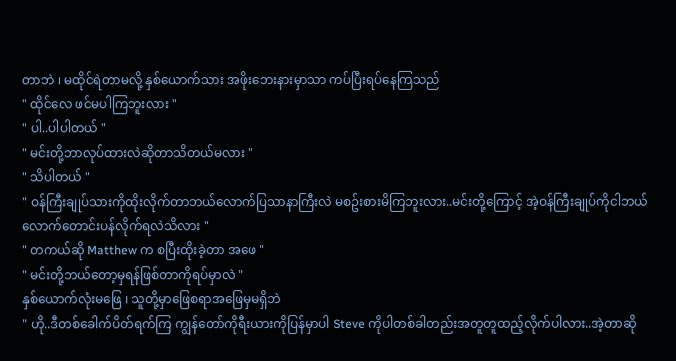တာဘဲ ၊ မထိုင်ရဲတာမလို့ နှစ်ယောက်သား အဖိုးဘေးနားမှာသာ ကပ်ပြီးရပ်နေကြသည်
" ထိုင်လေ ဖင်မပါကြဘူးလား "
" ပါ..ပါပါတယ် "
" မင်းတို့ဘာလုပ်ထားလဲဆိုတာသိတယ်မလား "
" သိပါတယ် "
" ဝန်ကြီးချုပ်သားကိုထိုးလိုက်တာဘယ်လောက်ပြသာနာကြီးလဲ မစဥ်းစားမိကြဘူးလား..မင်းတို့ကြောင့် အဲ့ဝန်ကြီးချုပ်ကိုငါဘယ်လောက်တောင်းပန်လိုက်ရလဲသိလား "
" တကယ်ဆို Matthew က စပြီးထိုးခဲ့တာ အဖေ "
" မင်းတို့ဘယ်တော့မှရန်ဖြစ်တာကိုရပ်မှာလဲ "
နှစ်ယောက်လုံးမဖြေ ၊ သူတို့မှာဖြေစရာအဖြေမှမရှိဘဲ
" ဟို..ဒီတစ်ခေါက်ပိတ်ရက်ကြ ကျွန်တော်ကိုရီးယားကိုပြန်မှာပါ Steve ကိုပါတစ်ခါတည်းအတူတူထည့်လိုက်ပါလား..အဲ့တာဆို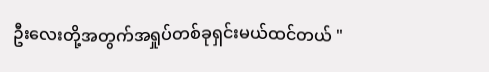ဦးလေးတို့အတွက်အရှုပ်တစ်ခုရှင်းမယ်ထင်တယ် "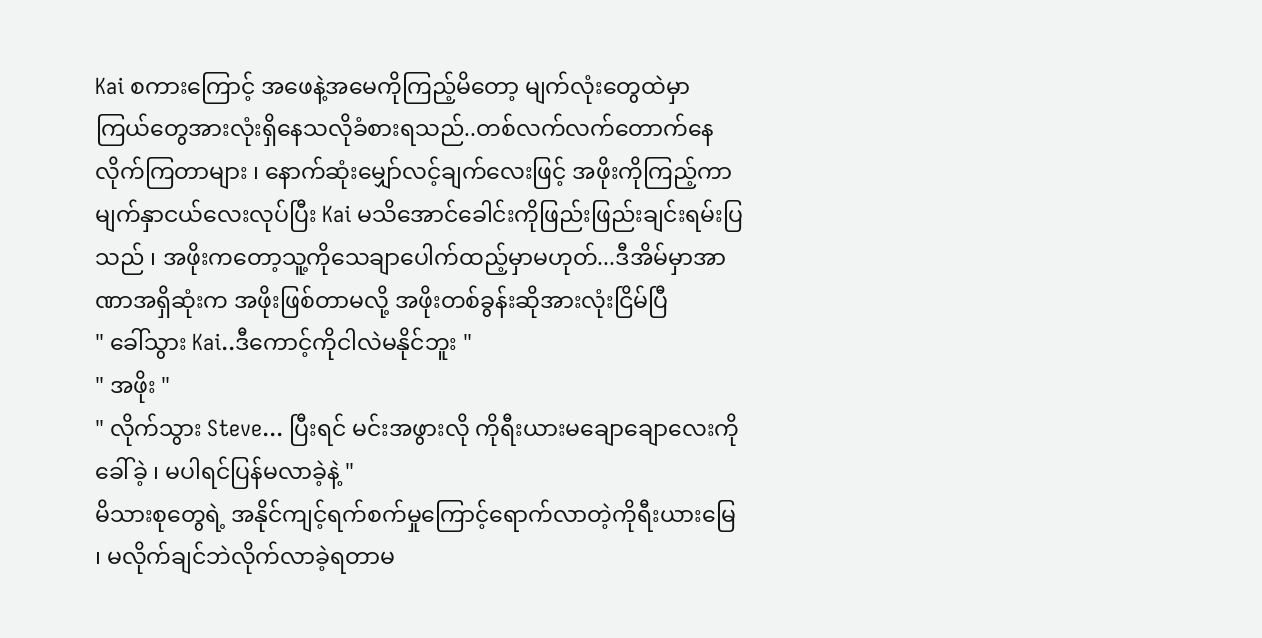Kai စကားကြောင့် အဖေနဲ့အမေကိုကြည့်မိတော့ မျက်လုံးတွေထဲမှာ ကြယ်တွေအားလုံးရှိနေသလိုခံစားရသည်..တစ်လက်လက်တောက်နေလိုက်ကြတာများ ၊ နောက်ဆုံးမျှော်လင့်ချက်လေးဖြင့် အဖိုးကိုကြည့်ကာ မျက်နှာငယ်လေးလုပ်ပြီး Kai မသိအောင်ခေါင်းကိုဖြည်းဖြည်းချင်းရမ်းပြသည် ၊ အဖိုးကတော့သူ့ကိုသေချာပေါက်ထည့်မှာမဟုတ်...ဒီအိမ်မှာအာဏာအရှိဆုံးက အဖိုးဖြစ်တာမလို့ အဖိုးတစ်ခွန်းဆိုအားလုံးငြိမ်ပြီ
" ခေါ်သွား Kai..ဒီကောင့်ကိုငါလဲမနိုင်ဘူး "
" အဖိုး "
" လိုက်သွား Steve... ပြီးရင် မင်းအဖွားလို ကိုရီးယားမချောချောလေးကိုခေါ်ခဲ့ ၊ မပါရင်ပြန်မလာခဲ့နဲ့ "
မိသားစုတွေရဲ့ အနိုင်ကျင့်ရက်စက်မှုကြောင့်ရောက်လာတဲ့ကိုရီးယားမြေ ၊ မလိုက်ချင်ဘဲလိုက်လာခဲ့ရတာမ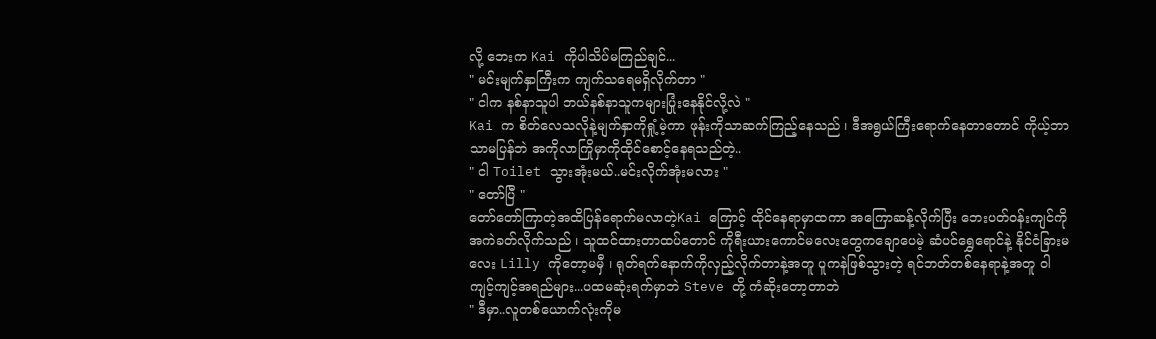လို့ ဘေးက Kai ကိုပါသိပ်မကြည်ချင်...
" မင်းမျက်နှာကြီးက ကျက်သရေမရှိလိုက်တာ "
" ငါက နစ်နာသူပါ ဘယ်နစ်နာသူကများပြုံးနေနိုင်လို့လဲ "
Kai က စိတ်လေသလိုနဲ့မျက်နှာကိုရှုံ့မဲ့ကာ ဖုန်းကိုသာဆက်ကြည့်နေသည် ၊ ဒီအရွယ်ကြီးရောက်နေတာတောင် ကိုယ့်ဘာသာမပြန်ဘဲ အကိုလာကြိုမှာကိုထိုင်စောင့်နေရသည်တဲ့..
" ငါ Toilet သွားအုံးမယ်..မင်းလိုက်အုံးမလား "
" တော်ပြီ "
တော်တော်ကြာတဲ့အထိပြန်ရောက်မလာတဲ့Kai ကြောင့် ထိုင်နေရာမှာထကာ အကြောဆန့်လိုက်ပြီး ဘေးပတ်ဝန်းကျင်ကိုအကဲခတ်လိုက်သည် ၊ သူထင်ထားတာထပ်တောင် ကိုရီးယားကောင်မလေးတွေကချောပေမဲ့ ဆံပင်ရွှေရောင်နဲ့ နိုင်ငံခြားမလေး Lilly ကိုတော့မမှီ ၊ ရုတ်ရက်နောက်ကိုလှည့်လိုက်တာနဲ့အတူ ပူကနဲဖြစ်သွားတဲ့ ရင်ဘတ်တစ်နေရာနဲ့အတူ ဝါကျင့်ကျင့်အရည်များ...ပထမဆုံးရက်မှာဘဲ Steve တို့ ကံဆိုးတော့တာဘဲ
" ဒီမှာ..လူတစ်ယောက်လုံးကိုမ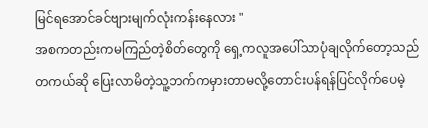မြင်ရအောင်ခင်ဗျားမျက်လုံးကန်းနေလား "
အစကတည်းကမကြည်တဲ့စိတ်တွေကို ရှေ့ကလူအပေါ်သာပုံချလိုက်တော့သည်
တကယ်ဆို ပြေးလာမိတဲ့သူ့ဘက်ကမှားတာမလို့တောင်းပန်ရန်ပြင်လိုက်ပေမဲ့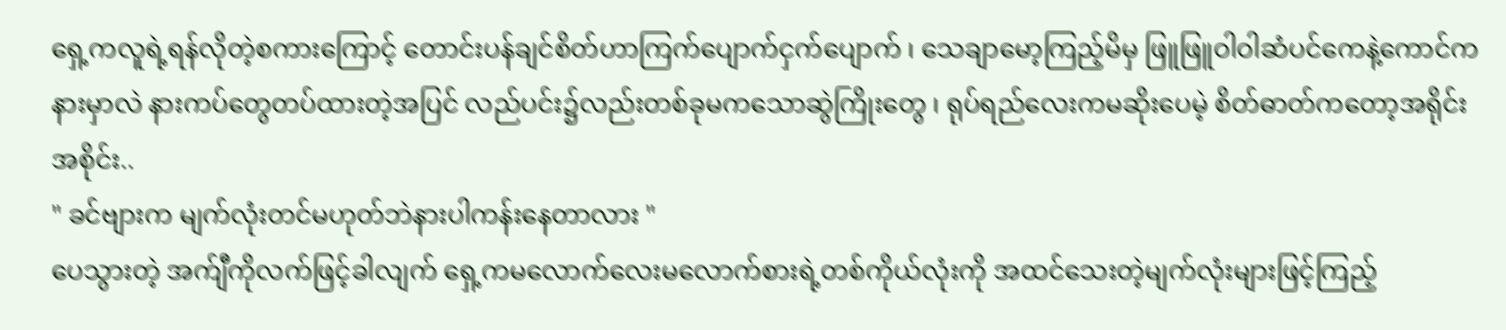ရှေ့ကလူရဲ့ရန်လိုတဲ့စကားကြောင့် တောင်းပန်ချင်စိတ်ဟာကြက်ပျောက်ငှက်ပျောက် ၊ သေချာမော့ကြည့်မိမှ ဖြူဖြူဝါဝါဆံပင်ကေနဲ့ကောင်က နားမှာလဲ နားကပ်တွေတပ်ထားတဲ့အပြင် လည်ပင်း၌လည်းတစ်ခုမကသောဆွဲကြိုးတွေ ၊ ရုပ်ရည်လေးကမဆိုးပေမဲ့ စိတ်ဓာတ်ကတော့အရိုင်းအစိုင်း..
" ခင်ဗျားက မျက်လုံးတင်မဟုတ်ဘဲနားပါကန်းနေတာလား "
ပေသွားတဲ့ အက်ျီကိုလက်ဖြင့်ခါလျက် ရှေ့ကမလောက်လေးမလောက်စားရဲ့တစ်ကိုယ်လုံးကို အထင်သေးတဲ့မျက်လုံးများဖြင့်ကြည့်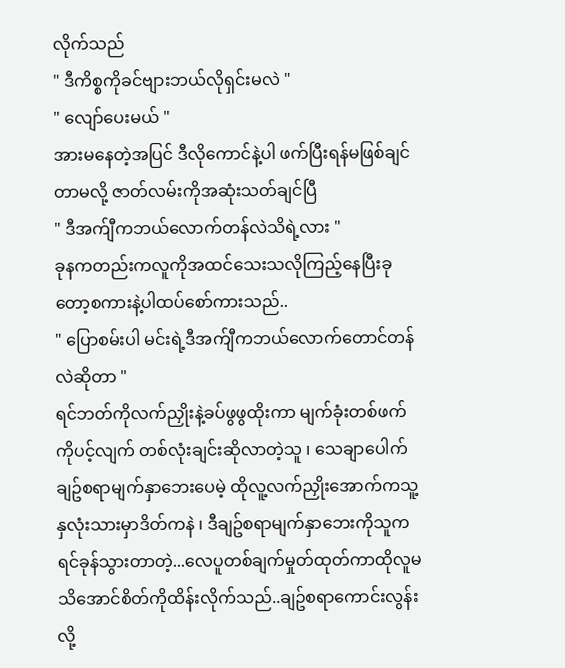လိုက်သည်
" ဒီကိစ္စကိုခင်ဗျားဘယ်လိုရှင်းမလဲ "
" လျော်ပေးမယ် "
အားမနေတဲ့အပြင် ဒီလိုကောင်နဲ့ပါ ဖက်ပြီးရန်မဖြစ်ချင်တာမလို့ ဇာတ်လမ်းကိုအဆုံးသတ်ချင်ပြီ
" ဒီအက်ျီကဘယ်လောက်တန်လဲသိရဲ့လား "
ခုနကတည်းကလူကိုအထင်သေးသလိုကြည့်နေပြီးခုတော့စကားနဲ့ပါထပ်စော်ကားသည်..
" ပြောစမ်းပါ မင်းရဲ့ဒီအက်ျီကဘယ်လောက်တောင်တန်လဲဆိုတာ "
ရင်ဘတ်ကိုလက်ညှိုးနဲ့ခပ်ဖွဖွထိုးကာ မျက်ခုံးတစ်ဖက်ကိုပင့်လျက် တစ်လုံးချင်းဆိုလာတဲ့သူ ၊ သေချာပေါက် ချဥ်စရာမျက်နှာဘေးပေမဲ့ ထိုလူ့လက်ညှိုးအောက်ကသူ့နှလုံးသားမှာဒိတ်ကနဲ ၊ ဒီချဥ်စရာမျက်နှာဘေးကိုသူကရင်ခုန်သွားတာတဲ့...လေပူတစ်ချက်မှုတ်ထုတ်ကာထိုလူမသိအောင်စိတ်ကိုထိန်းလိုက်သည်..ချဥ်စရာကောင်းလွန်းလို့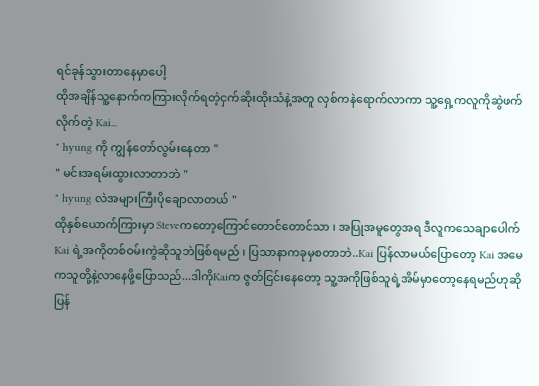ရင်ခုန်သွားတာနေမှာပေါ့
ထိုအချိန်သူ့နောက်ကကြားလိုက်ရတဲ့ငှက်ဆိုးထိုးသံနဲ့အတူ လှစ်ကနဲရောက်လာကာ သူ့ရှေ့ကလူကိုဆွဲဖက်လိုက်တဲ့ Kai...
" hyung ကို ကျွန်တော်လွမ်းနေတာ "
" မင်းအရမ်းထွားလာတာဘဲ "
" hyung လဲအများကြီးပိုချောလာတယ် "
ထိုနှစ်ယောက်ကြားမှာ Steveကတော့ကြောင်တောင်တောင်သာ ၊ အပြုအမူတွေအရ ဒီလူကသေချာပေါက် Kai ရဲ့အကိုတစ်ဝမ်းကွဲဆိုသူဘဲဖြစ်ရမည် ၊ ပြသာနာကခုမှစတာဘဲ..Kai ပြန်လာမယ်ပြောတော့ Kai အမေကသူတို့နဲ့လာနေဖို့ပြောသည်...ဒါကိုKaiက ဇွတ်ငြင်းနေတော့ သူ့အကိုဖြစ်သူရဲ့အိမ်မှာတော့နေရမည်ဟုဆိုပြန်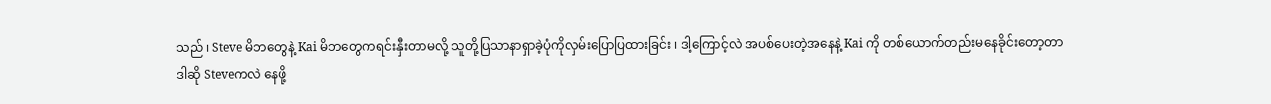သည် ၊ Steve မိဘတွေနဲ့ Kai မိဘတွေကရင်းနှီးတာမလို့ သူတို့ပြသာနာရှာခဲ့ပုံကိုလှမ်းပြောပြထားခြင်း ၊ ဒါ့ကြောင့်လဲ အပစ်ပေးတဲ့အနေနဲ့ Kai ကို တစ်ယောက်တည်းမနေခိုင်းတော့တာ
ဒါဆို Steveကလဲ နေဖို့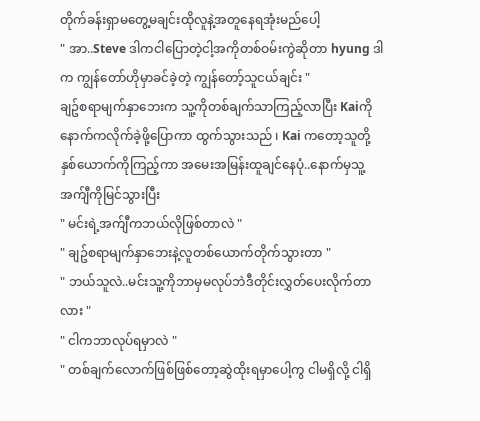တိုက်ခန်းရှာမတွေ့မချင်းထိုလူနဲ့အတူနေရအုံးမည်ပေါ့
" အာ..Steve ဒါကငါပြောတဲ့ငါ့အကိုတစ်ဝမ်းကွဲဆိုတာ hyung ဒါက ကျွန်တော်ဟိုမှာခင်ခဲ့တဲ့ ကျွန်တော့်သူငယ်ချင်း "
ချဥ်စရာမျက်နှာဘေးက သူ့ကိုတစ်ချက်သာကြည့်လာပြီး Kaiကိုနောက်ကလိုက်ခဲ့ဖို့ပြောကာ ထွက်သွားသည် ၊ Kai ကတော့သူတို့နှစ်ယောက်ကိုကြည့်ကာ အမေးအမြန်းထူချင်နေပုံ..နောက်မှသူ့အက်ျီကိုမြင်သွားပြီး
" မင်းရဲ့အက်ျီကဘယ်လိုဖြစ်တာလဲ "
" ချဥ်စရာမျက်နှာဘေးနဲ့လူတစ်ယောက်တိုက်သွားတာ "
" ဘယ်သူလဲ..မင်းသူ့ကိုဘာမှမလုပ်ဘဲဒီတိုင်းလွှတ်ပေးလိုက်တာလား "
" ငါကဘာလုပ်ရမှာလဲ "
" တစ်ချက်လောက်ဖြစ်ဖြစ်တော့ဆွဲထိုးရမှာပေါ့ကွ ငါမရှိလို့ ငါရှိ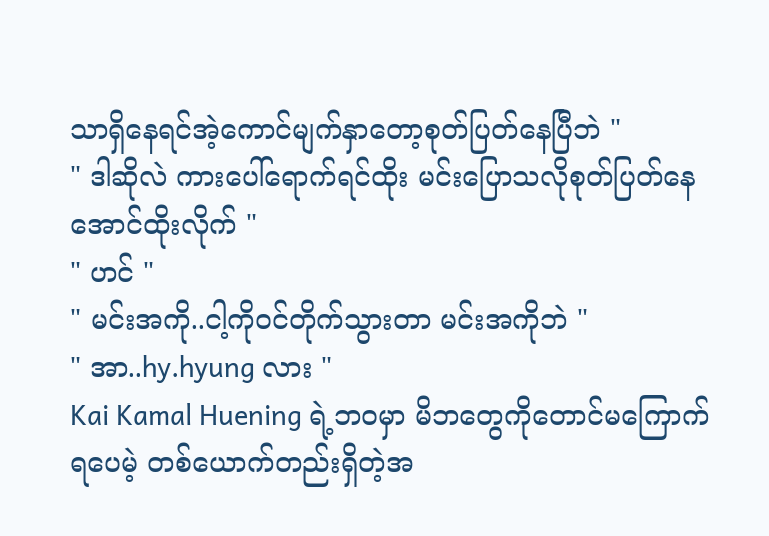သာရှိနေရင်အဲ့ကောင်မျက်နှာတော့စုတ်ပြတ်နေပြီဘဲ "
" ဒါဆိုလဲ ကားပေါ်ရောက်ရင်ထိုး မင်းပြောသလိုစုတ်ပြတ်နေအောင်ထိုးလိုက် "
" ဟင် "
" မင်းအကို..ငါ့ကိုဝင်တိုက်သွားတာ မင်းအကိုဘဲ "
" အာ..hy.hyung လား "
Kai Kamal Huening ရဲ့ဘဝမှာ မိဘတွေကိုတောင်မကြောက်ရပေမဲ့ တစ်ယောက်တည်းရှိတဲ့အ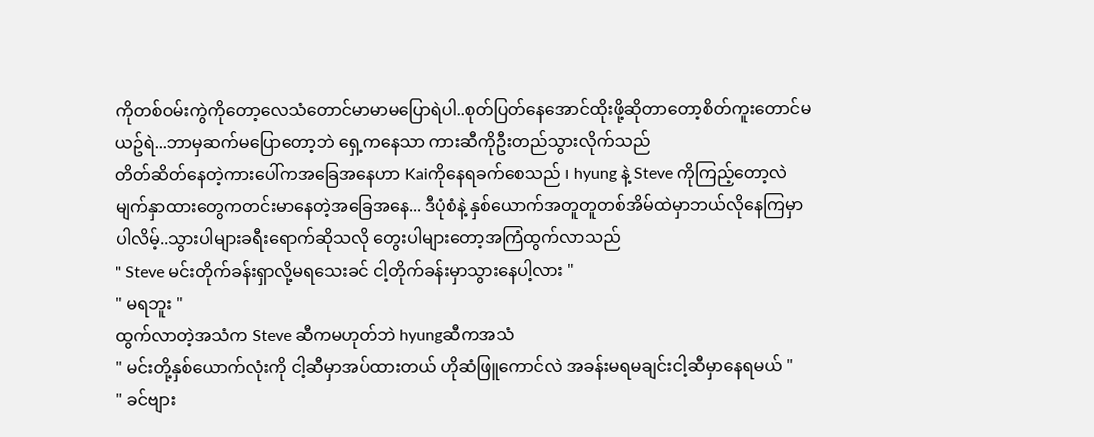ကိုတစ်ဝမ်းကွဲကိုတော့လေသံတောင်မာမာမပြောရဲပါ..စုတ်ပြတ်နေအောင်ထိုးဖို့ဆိုတာတော့စိတ်ကူးတောင်မယဥ်ရဲ...ဘာမှဆက်မပြောတော့ဘဲ ရှေ့ကနေသာ ကားဆီကိုဦးတည်သွားလိုက်သည်
တိတ်ဆိတ်နေတဲ့ကားပေါ်ကအခြေအနေဟာ Kaiကိုနေရခက်စေသည် ၊ hyung နဲ့ Steve ကိုကြည့်တော့လဲ မျက်နှာထားတွေကတင်းမာနေတဲ့အခြေအနေ... ဒီပုံစံနဲ့ နှစ်ယောက်အတူတူတစ်အိမ်ထဲမှာဘယ်လိုနေကြမှာပါလိမ့်..သွားပါများခရီးရောက်ဆိုသလို တွေးပါများတော့အကြံထွက်လာသည်
" Steve မင်းတိုက်ခန်းရှာလို့မရသေးခင် ငါ့တိုက်ခန်းမှာသွားနေပါ့လား "
" မရဘူး "
ထွက်လာတဲ့အသံက Steve ဆီကမဟုတ်ဘဲ hyungဆီကအသံ
" မင်းတို့နှစ်ယောက်လုံးကို ငါ့ဆီမှာအပ်ထားတယ် ဟိုဆံဖြူကောင်လဲ အခန်းမရမချင်းငါ့ဆီမှာနေရမယ် "
" ခင်ဗျား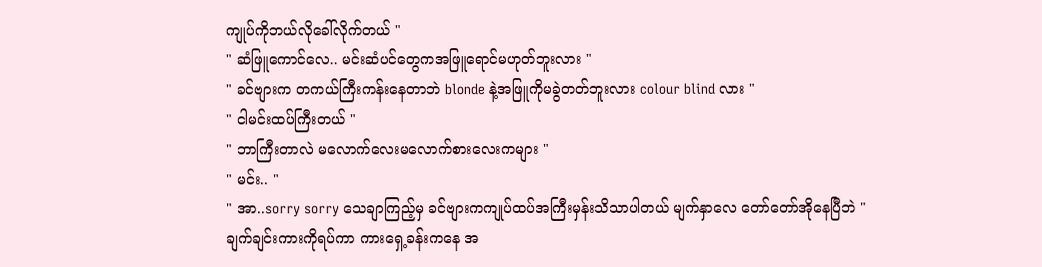ကျုပ်ကိုဘယ်လိုခေါ်လိုက်တယ် "
" ဆံဖြူကောင်လေ.. မင်းဆံပင်တွေကအဖြူရောင်မဟုတ်ဘူးလား "
" ခင်ဗျားက တကယ်ကြီးကန်းနေတာဘဲ blonde နဲ့အဖြူကိုမခွဲတတ်ဘူးလား colour blind လား "
" ငါမင်းထပ်ကြီးတယ် "
" ဘာကြီးတာလဲ မလောက်လေးမလောက်စားလေးကများ "
" မင်း.. "
" အာ..sorry sorry သေချာကြည့်မှ ခင်ဗျားကကျုပ်ထပ်အကြီးမှန်းသိသာပါတယ် မျက်နှာလေ တော်တော်အိုနေပြီဘဲ "
ချက်ချင်းကားကိုရပ်ကာ ကားရှေ့ခန်းကနေ အ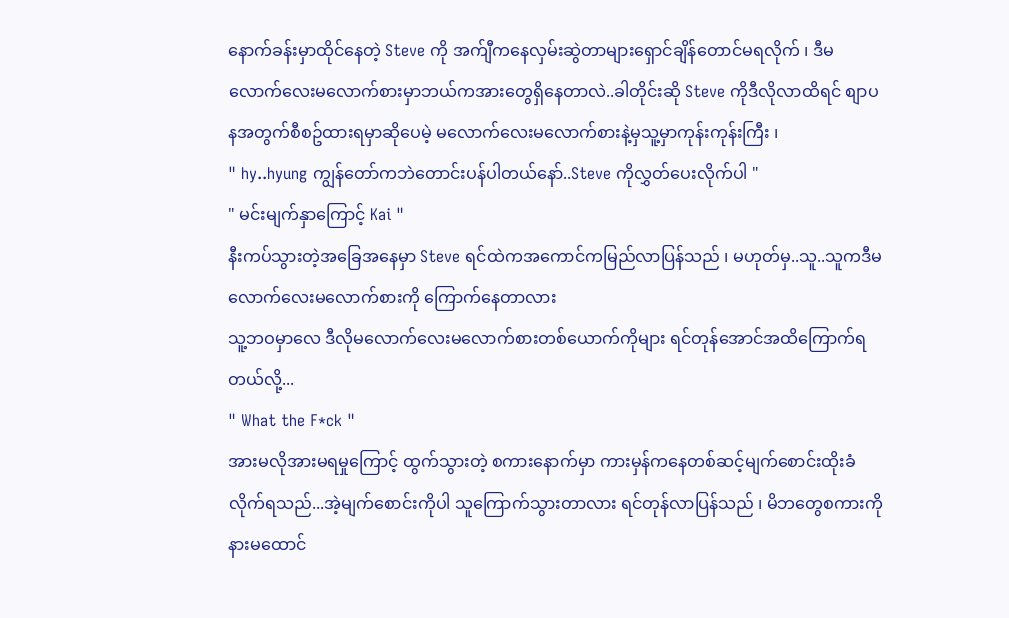နောက်ခန်းမှာထိုင်နေတဲ့ Steve ကို အက်ျီကနေလှမ်းဆွဲတာများရှောင်ချိန်တောင်မရလိုက် ၊ ဒီမလောက်လေးမလောက်စားမှာဘယ်ကအားတွေရှိနေတာလဲ..ခါတိုင်းဆို Steve ကိုဒီလိုလာထိရင် စျာပနအတွက်စီစဥ်ထားရမှာဆိုပေမဲ့ မလောက်လေးမလောက်စားနဲ့မှသူ့မှာကုန်းကုန်းကြီး ၊
" hy..hyung ကျွန်တော်ကဘဲတောင်းပန်ပါတယ်နော်..Steve ကိုလွှတ်ပေးလိုက်ပါ "
" မင်းမျက်နှာကြောင့် Kai "
နီးကပ်သွားတဲ့အခြေအနေမှာ Steve ရင်ထဲကအကောင်ကမြည်လာပြန်သည် ၊ မဟုတ်မှ..သူ..သူကဒီမလောက်လေးမလောက်စားကို ကြောက်နေတာလား
သူ့ဘဝမှာလေ ဒီလိုမလောက်လေးမလောက်စားတစ်ယောက်ကိုများ ရင်တုန်အောင်အထိကြောက်ရတယ်လို့...
" What the F*ck "
အားမလိုအားမရမှုကြောင့် ထွက်သွားတဲ့ စကားနောက်မှာ ကားမှန်ကနေတစ်ဆင့်မျက်စောင်းထိုးခံလိုက်ရသည်...အဲ့မျက်စောင်းကိုပါ သူကြောက်သွားတာလား ရင်တုန်လာပြန်သည် ၊ မိဘတွေစကားကိုနားမထောင်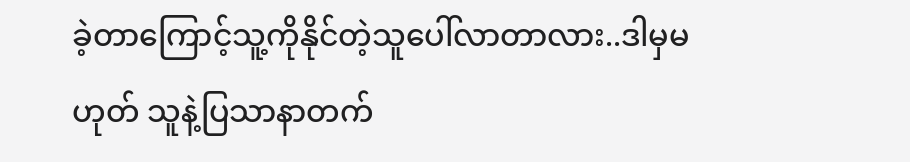ခဲ့တာကြောင့်သူ့ကိုနိုင်တဲ့သူပေါ်လာတာလား..ဒါမှမဟုတ် သူနဲ့ပြသာနာတက်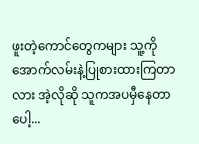ဖူးတဲ့ကောင်တွေကများ သူ့ကို အောက်လမ်းနဲ့ပြုစားထားကြတာလား အဲ့လိုဆို သူကအပမှီနေတာပေါ့...